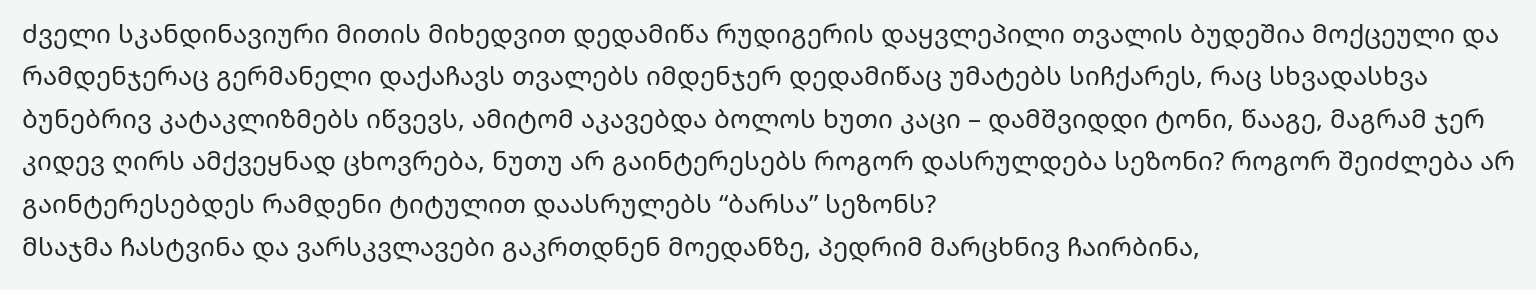ძველი სკანდინავიური მითის მიხედვით დედამიწა რუდიგერის დაყვლეპილი თვალის ბუდეშია მოქცეული და რამდენჯერაც გერმანელი დაქაჩავს თვალებს იმდენჯერ დედამიწაც უმატებს სიჩქარეს, რაც სხვადასხვა ბუნებრივ კატაკლიზმებს იწვევს, ამიტომ აკავებდა ბოლოს ხუთი კაცი – დამშვიდდი ტონი, წააგე, მაგრამ ჯერ კიდევ ღირს ამქვეყნად ცხოვრება, ნუთუ არ გაინტერესებს როგორ დასრულდება სეზონი? როგორ შეიძლება არ გაინტერესებდეს რამდენი ტიტულით დაასრულებს “ბარსა” სეზონს?
მსაჯმა ჩასტვინა და ვარსკვლავები გაკრთდნენ მოედანზე, პედრიმ მარცხნივ ჩაირბინა,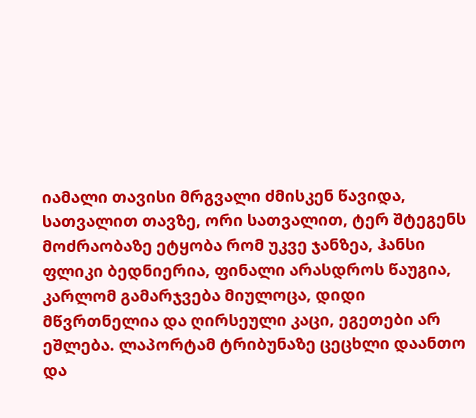იამალი თავისი მრგვალი ძმისკენ წავიდა, სათვალით თავზე, ორი სათვალით, ტერ შტეგენს მოძრაობაზე ეტყობა რომ უკვე ჯანზეა, ჰანსი ფლიკი ბედნიერია, ფინალი არასდროს წაუგია, კარლომ გამარჯვება მიულოცა, დიდი მწვრთნელია და ღირსეული კაცი, ეგეთები არ ეშლება. ლაპორტამ ტრიბუნაზე ცეცხლი დაანთო და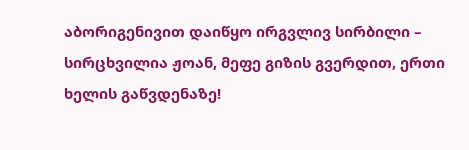აბორიგენივით დაიწყო ირგვლივ სირბილი – სირცხვილია ჟოან, მეფე გიზის გვერდით, ერთი ხელის გაწვდენაზე!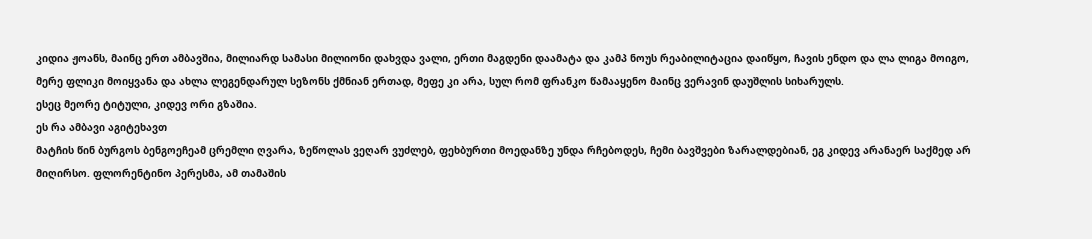კიდია ჟოანს, მაინც ერთ ამბავშია, მილიარდ სამასი მილიონი დახვდა ვალი, ერთი მაგდენი დაამატა და კამპ ნოუს რეაბილიტაცია დაიწყო, ჩავის ენდო და ლა ლიგა მოიგო, მერე ფლიკი მოიყვანა და ახლა ლეგენდარულ სეზონს ქმნიან ერთად, მეფე კი არა, სულ რომ ფრანკო წამააყენო მაინც ვერავინ დაუშლის სიხარულს.
ესეც მეორე ტიტული, კიდევ ორი გზაშია.
ეს რა ამბავი აგიტეხავთ
მატჩის წინ ბურგოს ბენგოეჩეამ ცრემლი ღვარა, ზეწოლას ვეღარ ვუძლებ, ფეხბურთი მოედანზე უნდა რჩებოდეს, ჩემი ბავშვები ზარალდებიან, ეგ კიდევ არანაერ საქმედ არ მიღირსო. ფლორენტინო პერესმა, ამ თამაშის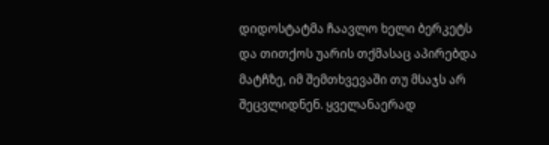დიდოსტატმა ჩაავლო ხელი ბერკეტს და თითქოს უარის თქმასაც აპირებდა მატჩზე, იმ შემთხვევაში თუ მსაჯს არ შეცვლიდნენ. ყველანაერად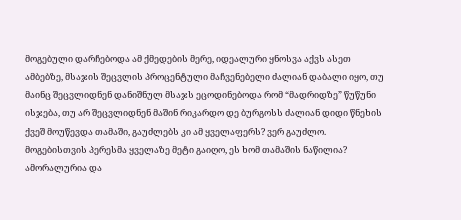მოგებული დარჩებოდა ამ ქმედების მერე, იდეალური ყნოსვა აქვს ასეთ ამბებზე, მსაჯის შეცვლის პროცენტული მაჩვენებელი ძალიან დაბალი იყო, თუ მაინც შეცვლიდნენ დანიშნულ მსაჯს ეცოდინებოდა რომ “მადრიდზე” წუწუნი ისჯება, თუ არ შეცვლიდნენ მაშინ რიკარდო დე ბურგოსს ძალიან დიდი წნეხის ქვეშ მოუწევდა თამაში, გაუძლებს კი ამ ყველაფერს? ვერ გაუძლო.
მოგებისთვის პერესმა ყველაზე მეტი გაიღო, ეს ხომ თამაშის ნაწილია? ამორალურია და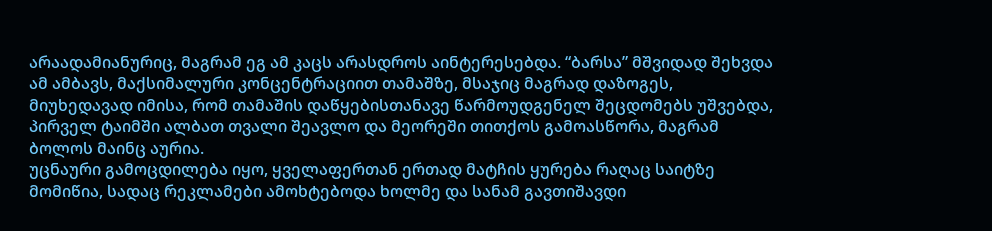არაადამიანურიც, მაგრამ ეგ ამ კაცს არასდროს აინტერესებდა. “ბარსა” მშვიდად შეხვდა ამ ამბავს, მაქსიმალური კონცენტრაციით თამაშზე, მსაჯიც მაგრად დაზოგეს, მიუხედავად იმისა, რომ თამაშის დაწყებისთანავე წარმოუდგენელ შეცდომებს უშვებდა, პირველ ტაიმში ალბათ თვალი შეავლო და მეორეში თითქოს გამოასწორა, მაგრამ ბოლოს მაინც აურია.
უცნაური გამოცდილება იყო, ყველაფერთან ერთად მატჩის ყურება რაღაც საიტზე მომიწია, სადაც რეკლამები ამოხტებოდა ხოლმე და სანამ გავთიშავდი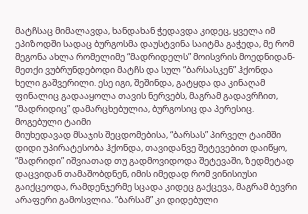მატჩსაც მიმალავდა, ხანდახან ჭედავდა კიდეც, ყველა იმ ეპიზოდში სადაც ბურგოსმა დაუსტვინა საიტმა გაჭედა, მე რომ მეგონა ახლა რომელიმე “მადრიდელს” მოისვრის მოედნიდან-მეთქი ვუბრუნდებოდი მატჩს და სულ “ბარსასკენ” ჰქონდა ხელი გაშვერილი. ესე იგი, შეშინდა, გატყდა და კინაღამ ფინალიც გადააყოლა თავის ნერვებს, მაგრამ გადავრჩით, “მადრიდიც” დამარცხებულია, ბურგოსიც და პერესიც.
მოგებული ტაიმი
მიუხედავად მსაჯის შეცდომებისა, “ბარსას” პირველ ტაიმში დიდი უპირატესობა ჰქონდა, თავიდანვე შეტევებით დაიწყო, “მადრიდი” იშვიათად თუ გადმოვიდოდა შეტევაში, ზედმეტად დაცვიდან თამაშობდნენ, იმის იმედად რომ ვინისიუსი გაიქცეოდა, რამდენჯერმე სცადა კიდეც გაქცევა, მაგრამ ბევრი არაფერი გამოსვლია. “ბარსამ” კი დიდებული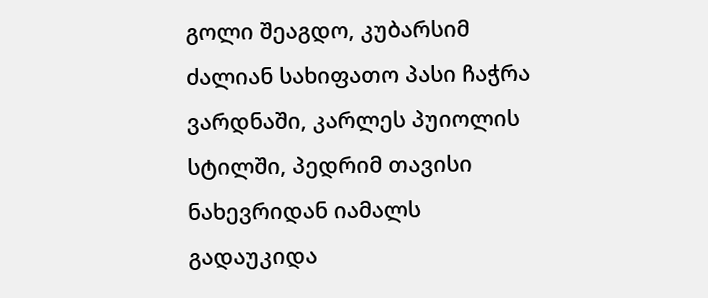გოლი შეაგდო, კუბარსიმ ძალიან სახიფათო პასი ჩაჭრა ვარდნაში, კარლეს პუიოლის სტილში, პედრიმ თავისი ნახევრიდან იამალს გადაუკიდა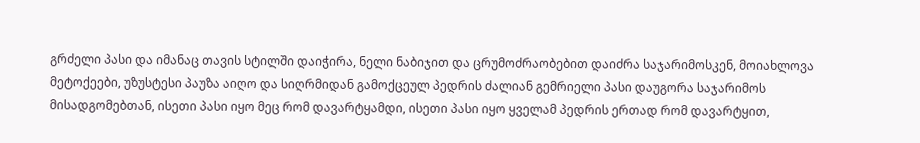გრძელი პასი და იმანაც თავის სტილში დაიჭირა, ნელი ნაბიჯით და ცრუმოძრაობებით დაიძრა საჯარიმოსკენ, მოიახლოვა მეტოქეები, უზუსტესი პაუზა აიღო და სიღრმიდან გამოქცეულ პედრის ძალიან გემრიელი პასი დაუგორა საჯარიმოს მისადგომებთან, ისეთი პასი იყო მეც რომ დავარტყამდი, ისეთი პასი იყო ყველამ პედრის ერთად რომ დავარტყით,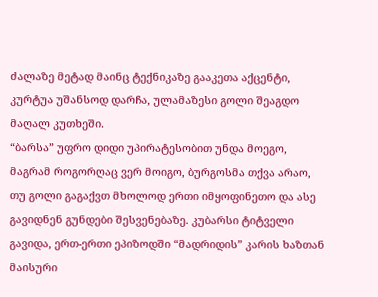ძალაზე მეტად მაინც ტექნიკაზე გააკეთა აქცენტი, კურტუა უშანსოდ დარჩა, ულამაზესი გოლი შეაგდო მაღალ კუთხეში.
“ბარსა” უფრო დიდი უპირატესობით უნდა მოეგო, მაგრამ როგორღაც ვერ მოიგო, ბურგოსმა თქვა არაო, თუ გოლი გაგაქვთ მხოლოდ ერთი იმყოფინეთო და ასე გავიდნენ გუნდები შესვენებაზე. კუბარსი ტიტველი გავიდა, ერთ-ერთი ეპიზოდში “მადრიდის” კარის ხაზთან მაისური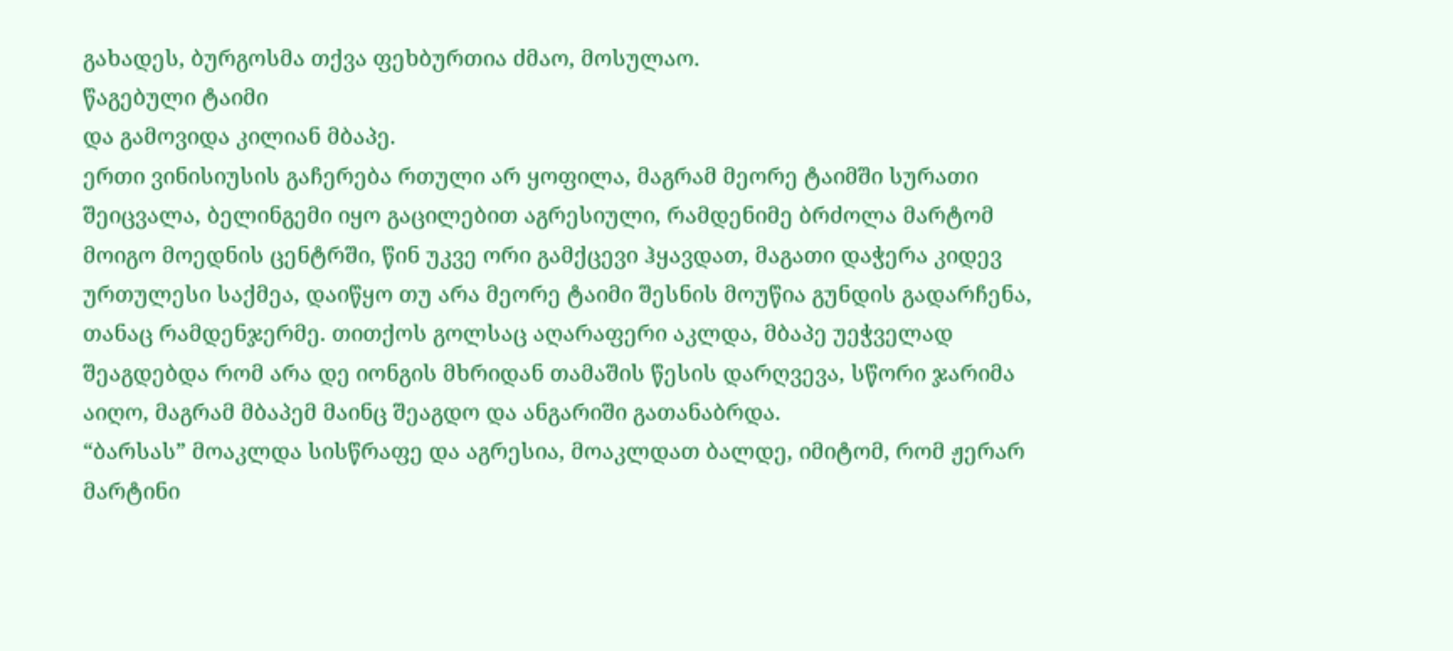გახადეს, ბურგოსმა თქვა ფეხბურთია ძმაო, მოსულაო.
წაგებული ტაიმი
და გამოვიდა კილიან მბაპე.
ერთი ვინისიუსის გაჩერება რთული არ ყოფილა, მაგრამ მეორე ტაიმში სურათი შეიცვალა, ბელინგემი იყო გაცილებით აგრესიული, რამდენიმე ბრძოლა მარტომ მოიგო მოედნის ცენტრში, წინ უკვე ორი გამქცევი ჰყავდათ, მაგათი დაჭერა კიდევ ურთულესი საქმეა, დაიწყო თუ არა მეორე ტაიმი შესნის მოუწია გუნდის გადარჩენა, თანაც რამდენჯერმე. თითქოს გოლსაც აღარაფერი აკლდა, მბაპე უეჭველად შეაგდებდა რომ არა დე იონგის მხრიდან თამაშის წესის დარღვევა, სწორი ჯარიმა აიღო, მაგრამ მბაპემ მაინც შეაგდო და ანგარიში გათანაბრდა.
“ბარსას” მოაკლდა სისწრაფე და აგრესია, მოაკლდათ ბალდე, იმიტომ, რომ ჟერარ მარტინი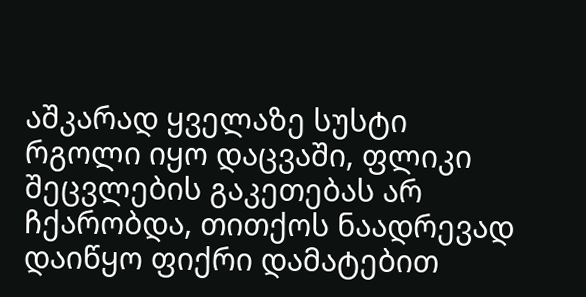აშკარად ყველაზე სუსტი რგოლი იყო დაცვაში, ფლიკი შეცვლების გაკეთებას არ ჩქარობდა, თითქოს ნაადრევად დაიწყო ფიქრი დამატებით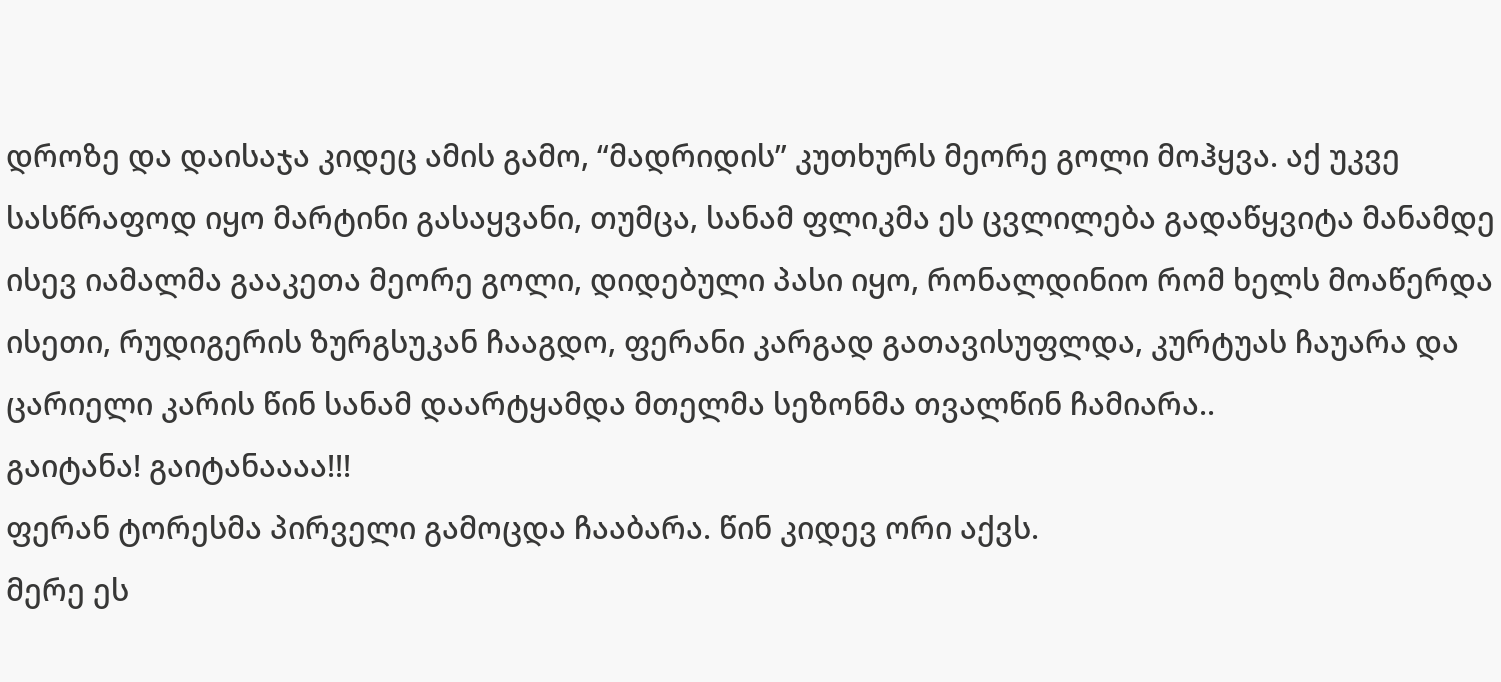დროზე და დაისაჯა კიდეც ამის გამო, “მადრიდის” კუთხურს მეორე გოლი მოჰყვა. აქ უკვე სასწრაფოდ იყო მარტინი გასაყვანი, თუმცა, სანამ ფლიკმა ეს ცვლილება გადაწყვიტა მანამდე ისევ იამალმა გააკეთა მეორე გოლი, დიდებული პასი იყო, რონალდინიო რომ ხელს მოაწერდა ისეთი, რუდიგერის ზურგსუკან ჩააგდო, ფერანი კარგად გათავისუფლდა, კურტუას ჩაუარა და ცარიელი კარის წინ სანამ დაარტყამდა მთელმა სეზონმა თვალწინ ჩამიარა..
გაიტანა! გაიტანაააა!!!
ფერან ტორესმა პირველი გამოცდა ჩააბარა. წინ კიდევ ორი აქვს.
მერე ეს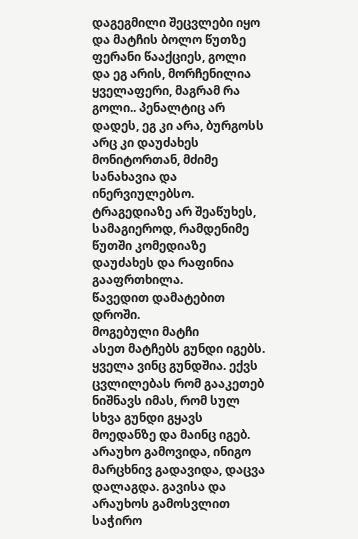დაგეგმილი შეცვლები იყო და მატჩის ბოლო წუთზე ფერანი წააქციეს, გოლი და ეგ არის, მორჩენილია ყველაფერი, მაგრამ რა გოლი.. პენალტიც არ დადეს, ეგ კი არა, ბურგოსს არც კი დაუძახეს მონიტორთან, მძიმე სანახავია და ინერვიულებსო. ტრაგედიაზე არ შეაწუხეს, სამაგიეროდ, რამდენიმე წუთში კომედიაზე დაუძახეს და რაფინია გააფრთხილა.
წავედით დამატებით დროში.
მოგებული მატჩი
ასეთ მატჩებს გუნდი იგებს. ყველა ვინც გუნდშია. ექვს ცვლილებას რომ გააკეთებ ნიშნავს იმას, რომ სულ სხვა გუნდი გყავს მოედანზე და მაინც იგებ. არაუხო გამოვიდა, ინიგო მარცხნივ გადავიდა, დაცვა დალაგდა. გავისა და არაუხოს გამოსვლით საჭირო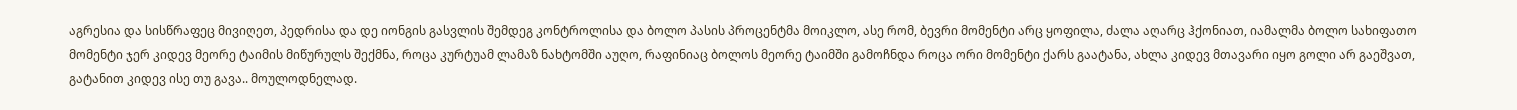აგრესია და სისწრაფეც მივიღეთ, პედრისა და დე იონგის გასვლის შემდეგ კონტროლისა და ბოლო პასის პროცენტმა მოიკლო, ასე რომ, ბევრი მომენტი არც ყოფილა, ძალა აღარც ჰქონიათ, იამალმა ბოლო სახიფათო მომენტი ჯერ კიდევ მეორე ტაიმის მიწურულს შექმნა, როცა კურტუამ ლამაზ ნახტომში აუღო, რაფინიაც ბოლოს მეორე ტაიმში გამოჩნდა როცა ორი მომენტი ქარს გაატანა, ახლა კიდევ მთავარი იყო გოლი არ გაეშვათ, გატანით კიდევ ისე თუ გავა.. მოულოდნელად.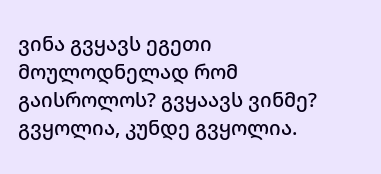ვინა გვყავს ეგეთი მოულოდნელად რომ გაისროლოს? გვყაავს ვინმე? გვყოლია, კუნდე გვყოლია.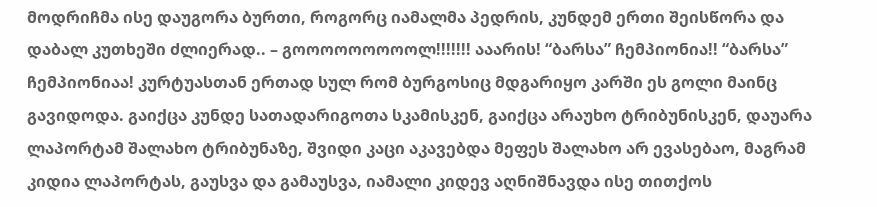მოდრიჩმა ისე დაუგორა ბურთი, როგორც იამალმა პედრის, კუნდემ ერთი შეისწორა და დაბალ კუთხეში ძლიერად.. – გოოოოოოოოოლ!!!!!!! ააარის! “ბარსა” ჩემპიონია!! “ბარსა” ჩემპიონიაა! კურტუასთან ერთად სულ რომ ბურგოსიც მდგარიყო კარში ეს გოლი მაინც გავიდოდა. გაიქცა კუნდე სათადარიგოთა სკამისკენ, გაიქცა არაუხო ტრიბუნისკენ, დაუარა ლაპორტამ შალახო ტრიბუნაზე, შვიდი კაცი აკავებდა მეფეს შალახო არ ევასებაო, მაგრამ კიდია ლაპორტას, გაუსვა და გამაუსვა, იამალი კიდევ აღნიშნავდა ისე თითქოს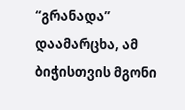“გრანადა” დაამარცხა, ამ ბიჭისთვის მგონი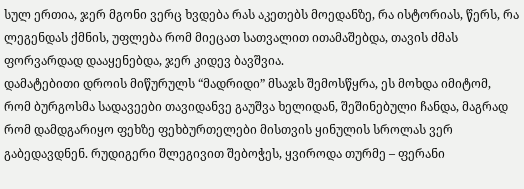სულ ერთია, ჯერ მგონი ვერც ხვდება რას აკეთებს მოედანზე, რა ისტორიას, წერს, რა ლეგენდას ქმნის, უფლება რომ მიეცათ სათვალით ითამაშებდა, თავის ძმას ფორვარდად დააყენებდა, ჯერ კიდევ ბავშვია.
დამატებითი დროის მიწურულს “მადრიდი” მსაჯს შემოსწყრა, ეს მოხდა იმიტომ, რომ ბურგოსმა სადავეები თავიდანვე გაუშვა ხელიდან, შეშინებული ჩანდა, მაგრად რომ დამდგარიყო ფეხზე ფეხბურთელები მისთვის ყინულის სროლას ვერ გაბედავდნენ. რუდიგერი შლეგივით შებოჭეს, ყვიროდა თურმე – ფერანი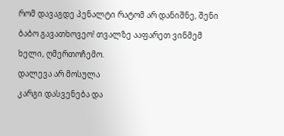რომ დავაგდე პენალტი რატომ არ დანიშნე, შენი ბაბო გავათხოვეო! თვალზე ააფარეთ ვინმემ ხელი, ღმერთოჩემო.
დალევა არ მოსულა
კარგი დასვენება და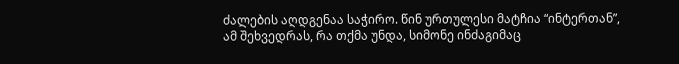ძალების აღდგენაა საჭირო. წინ ურთულესი მატჩია “ინტერთან”, ამ შეხვედრას, რა თქმა უნდა, სიმონე ინძაგიმაც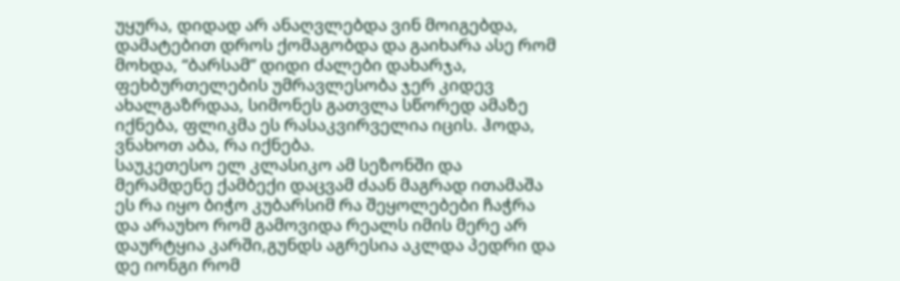უყურა, დიდად არ ანაღვლებდა ვინ მოიგებდა, დამატებით დროს ქომაგობდა და გაიხარა ასე რომ მოხდა, “ბარსამ” დიდი ძალები დახარჯა, ფეხბურთელების უმრავლესობა ჯერ კიდევ ახალგაზრდაა, სიმონეს გათვლა სწორედ ამაზე იქნება, ფლიკმა ეს რასაკვირველია იცის. ჰოდა, ვნახოთ აბა, რა იქნება.
საუკეთესო ელ კლასიკო ამ სეზონში და მერამდენე ქამბექი დაცვამ ძაან მაგრად ითამაშა ეს რა იყო ბიჭო კუბარსიმ რა შეყოლებები ჩაჭრა და არაუხო რომ გამოვიდა რეალს იმის მერე არ დაურტყია კარში,გუნდს აგრესია აკლდა პედრი და დე იონგი რომ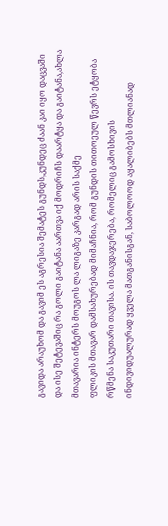გავიდა არაუხომ და გავიმ ეს აგრესია შემატეს გუნდს,კუნდეც ძაან კაი იყო დაცვაში და ისე შეტევაშიც რა გოლი გაიტანა აართვა იქ მოდრიჩს დაარტყა და გაიტანა,ახლა მთავარია ინტერს მოუგოს ლა ლიგაზე კარგად არის საქმე
ფლიკის მთავარ დამსახურებად მიმაჩნია, რომ გუნდის თითოეულ წევრს ეტყობა რწმენა საკუთარი თავისა. ის თავდაჯერება, რომელიც გამოსხივის ინდივიდუალურად ყველა მათგანისგან, საბოლოოდ აყალიბებს მთლიანად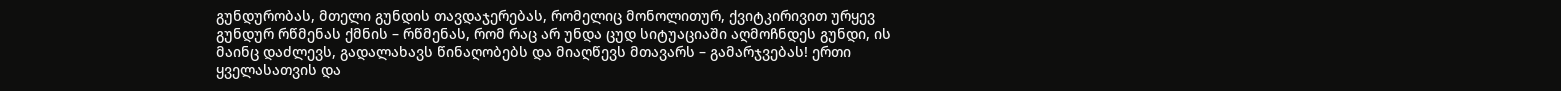გუნდურობას, მთელი გუნდის თავდაჯერებას, რომელიც მონოლითურ, ქვიტკირივით ურყევ გუნდურ რწმენას ქმნის – რწმენას, რომ რაც არ უნდა ცუდ სიტუაციაში აღმოჩნდეს გუნდი, ის მაინც დაძლევს, გადალახავს წინაღობებს და მიაღწევს მთავარს – გამარჯვებას! ერთი ყველასათვის და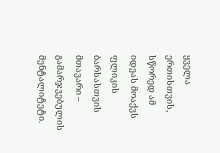ყველა ერთისთვის, სწორედ ამ იდეას მოაქვს ფლიკის ბარსასთვის მთავარი – გამარჯვებულის მენტალიტეტი.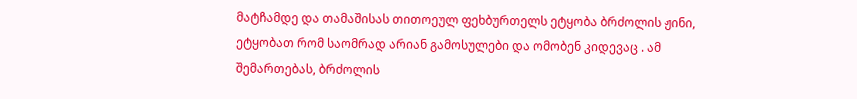მატჩამდე და თამაშისას თითოეულ ფეხბურთელს ეტყობა ბრძოლის ჟინი, ეტყობათ რომ საომრად არიან გამოსულები და ომობენ კიდევაც . ამ შემართებას, ბრძოლის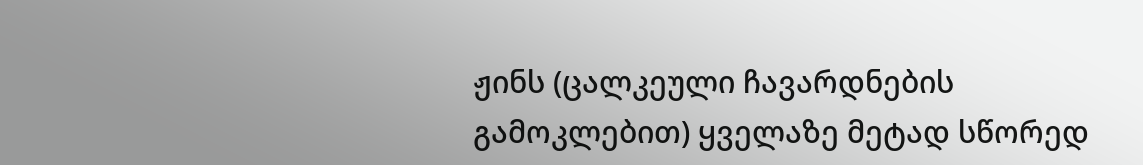ჟინს (ცალკეული ჩავარდნების გამოკლებით) ყველაზე მეტად სწორედ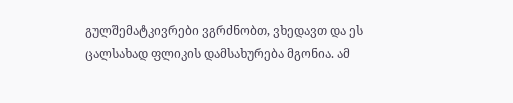გულშემატკივრები ვგრძნობთ, ვხედავთ და ეს ცალსახად ფლიკის დამსახურება მგონია. ამ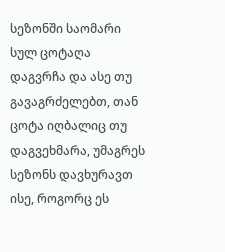სეზონში საომარი სულ ცოტაღა დაგვრჩა და ასე თუ გავაგრძელებთ, თან ცოტა იღბალიც თუ დაგვეხმარა, უმაგრეს სეზონს დავხურავთ ისე, როგორც ეს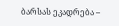ბარსას ეკადრება –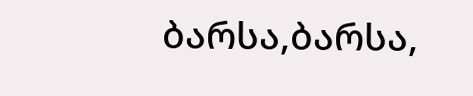ბარსა,ბარსა,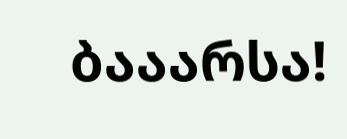ბააარსა!